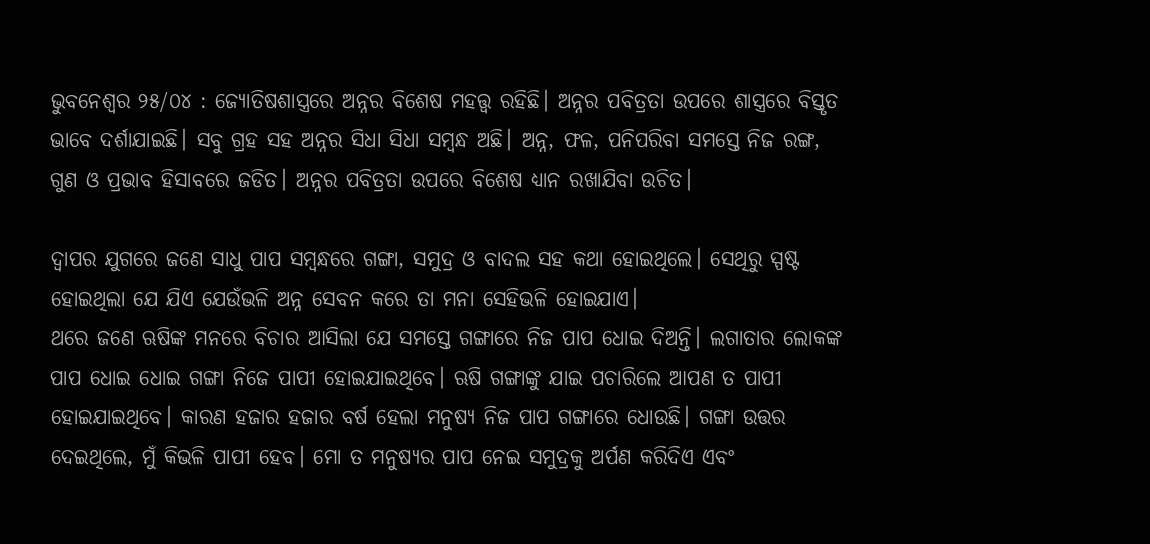ଭୁବନେଶ୍ୱର ୨୫/୦୪ : ଜ୍ୟୋତିଷଶାସ୍ତ୍ରରେ ଅନ୍ନର ବିଶେଷ ମହତ୍ତ୍ୱ ରହିଛି। ଅନ୍ନର ପବିତ୍ରତା ଉପରେ ଶାସ୍ତ୍ରରେ ବିସ୍ତୃତ ଭାବେ ଦର୍ଶାଯାଇଛି। ସବୁ ଗ୍ରହ ସହ ଅନ୍ନର ସିଧା ସିଧା ସମ୍ବନ୍ଧ ଅଛି। ଅନ୍ନ, ଫଳ, ପନିପରିବା ସମସ୍ତେ ନିଜ ରଙ୍ଗ, ଗୁଣ ଓ ପ୍ରଭାବ ହିସାବରେ ଜଡିତ। ଅନ୍ନର ପବିତ୍ରତା ଉପରେ ବିଶେଷ ଧ୍ୟାନ ରଖାଯିବା ଉଚିତ।

ଦ୍ୱାପର ଯୁଗରେ ଜଣେ ସାଧୁ ପାପ ସମ୍ବନ୍ଧରେ ଗଙ୍ଗା, ସମୁଦ୍ର ଓ ବାଦଲ ସହ କଥା ହୋଇଥିଲେ। ସେଥିରୁ ସ୍ପଷ୍ଟ ହୋଇଥିଲା ଯେ ଯିଏ ଯେଉଁଭଳି ଅନ୍ନ ସେବନ କରେ ତା ମନା ସେହିଭଳି ହୋଇଯାଏ।
ଥରେ ଜଣେ ଋଷିଙ୍କ ମନରେ ବିଚାର ଆସିଲା ଯେ ସମସ୍ତେ ଗଙ୍ଗାରେ ନିଜ ପାପ ଧୋଇ ଦିଅନ୍ତି। ଲଗାତାର ଲୋକଙ୍କ ପାପ ଧୋଇ ଧୋଇ ଗଙ୍ଗା ନିଜେ ପାପୀ ହୋଇଯାଇଥିବେ। ଋଷି ଗଙ୍ଗାଙ୍କୁ ଯାଇ ପଚାରିଲେ ଆପଣ ତ ପାପୀ ହୋଇଯାଇଥିବେ। କାରଣ ହଜାର ହଜାର ବର୍ଷ ହେଲା ମନୁଷ୍ୟ ନିଜ ପାପ ଗଙ୍ଗାରେ ଧୋଉଛି। ଗଙ୍ଗା ଉତ୍ତର ଦେଇଥିଲେ, ମୁଁ କିଭଳି ପାପୀ ହେବ। ମୋ ତ ମନୁଷ୍ୟର ପାପ ନେଇ ସମୁଦ୍ରକୁ ଅର୍ପଣ କରିଦିଏ ଏବଂ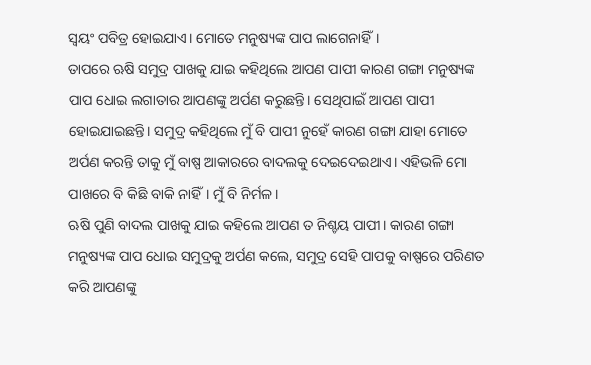ସ୍ୱୟଂ ପବିତ୍ର ହୋଇଯାଏ। ମୋତେ ମନୁଷ୍ୟଙ୍କ ପାପ ଲାଗେନାହିଁ।
ତାପରେ ଋଷି ସମୁଦ୍ର ପାଖକୁ ଯାଇ କହିଥିଲେ ଆପଣ ପାପୀ କାରଣ ଗଙ୍ଗା ମନୁଷ୍ୟଙ୍କ ପାପ ଧୋଇ ଲଗାତାର ଆପଣଙ୍କୁ ଅର୍ପଣ କରୁଛନ୍ତି। ସେଥିପାଇଁ ଆପଣ ପାପୀ ହୋଇଯାଇଛନ୍ତି। ସମୁଦ୍ର କହିଥିଲେ ମୁଁ ବି ପାପୀ ନୁହେଁ କାରଣ ଗଙ୍ଗା ଯାହା ମୋତେ ଅର୍ପଣ କରନ୍ତି ତାକୁ ମୁଁ ବାଷ୍ପ ଆକାରରେ ବାଦଲକୁ ଦେଇଦେଇଥାଏ। ଏହିଭଳି ମୋ ପାଖରେ ବି କିଛି ବାକି ନାହିଁ। ମୁଁ ବି ନିର୍ମଳ।
ଋଷି ପୁଣି ବାଦଲ ପାଖକୁ ଯାଇ କହିଲେ ଆପଣ ତ ନିଶ୍ଚୟ ପାପୀ। କାରଣ ଗଙ୍ଗା ମନୁଷ୍ୟଙ୍କ ପାପ ଧୋଇ ସମୁଦ୍ରକୁ ଅର୍ପଣ କଲେ, ସମୁଦ୍ର ସେହି ପାପକୁ ବାଷ୍ପରେ ପରିଣତ କରି ଆପଣଙ୍କୁ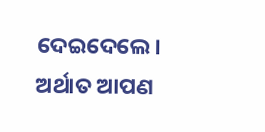ଦେଇଦେଲେ। ଅର୍ଥାତ ଆପଣ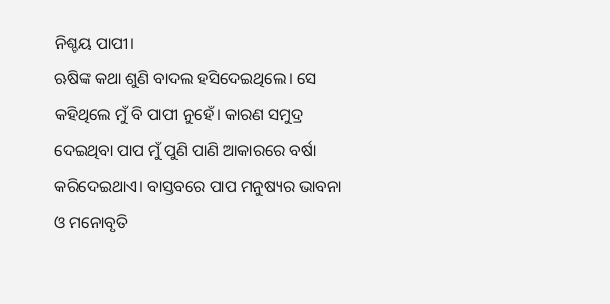ନିଶ୍ଚୟ ପାପୀ।
ଋଷିଙ୍କ କଥା ଶୁଣି ବାଦଲ ହସିଦେଇଥିଲେ। ସେ କହିଥିଲେ ମୁଁ ବି ପାପୀ ନୁହେଁ। କାରଣ ସମୁଦ୍ର ଦେଇଥିବା ପାପ ମୁଁ ପୁଣି ପାଣି ଆକାରରେ ବର୍ଷା କରିଦେଇଥାଏ। ବାସ୍ତବରେ ପାପ ମନୁଷ୍ୟର ଭାବନା ଓ ମନୋବୃତି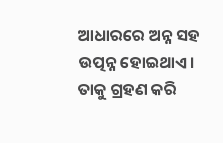ଆଧାରରେ ଅନ୍ନ ସହ ଉତ୍ପନ୍ନ ହୋଇଥାଏ। ତାକୁ ଗ୍ରହଣ କରି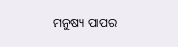ମନୁଷ୍ୟ ପାପର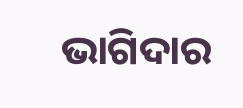ଭାଗିଦାର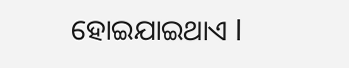ହୋଇଯାଇଥାଏ l